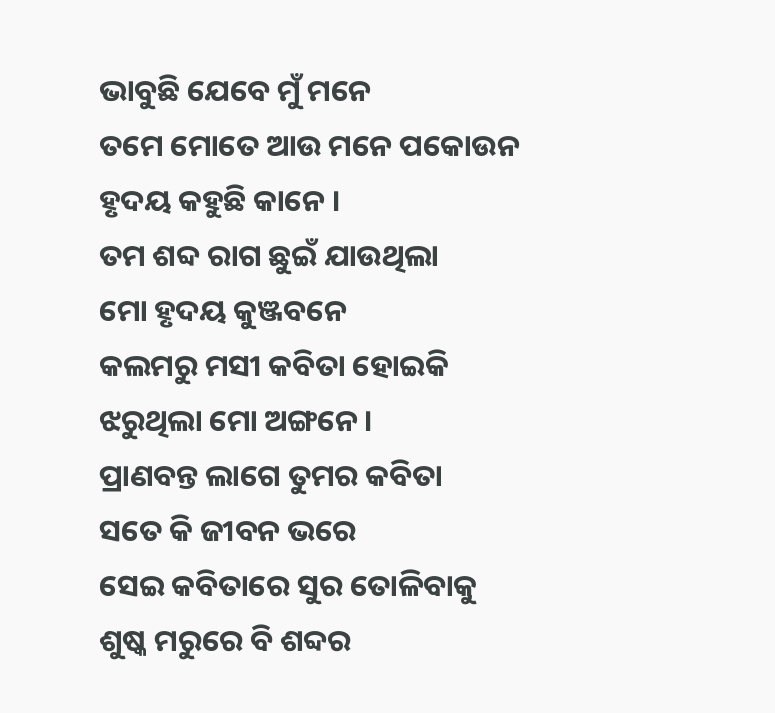ଭାବୁଛି ଯେବେ ମୁଁ ମନେ
ତମେ ମୋତେ ଆଉ ମନେ ପକୋଉନ
ହୃଦୟ କହୁଛି କାନେ ।
ତମ ଶବ୍ଦ ରାଗ ଛୁଇଁ ଯାଉଥିଲା
ମୋ ହୃଦୟ କୁଞ୍ଜବନେ
କଲମରୁ ମସୀ କବିତା ହୋଇକି
ଝରୁଥିଲା ମୋ ଅଙ୍ଗନେ ।
ପ୍ରାଣବନ୍ତ ଲାଗେ ତୁମର କବିତା
ସତେ କି ଜୀବନ ଭରେ
ସେଇ କବିତାରେ ସୁର ତୋଳିବାକୁ
ଶୁଷ୍କ ମରୁରେ ବି ଶବ୍ଦର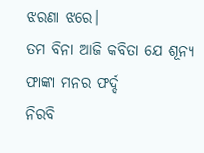ଝରଣା ଝରେ।
ତମ ବିନା ଆଜି କବିତା ଯେ ଶୂନ୍ୟ
ଫାଙ୍କା ମନର ଫର୍ଦ୍ଦ
ନିରବି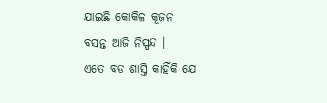ଯାଇଛି କୋକିଳ କୂଜନ
ବସନ୍ତ ଆଜି ନିସ୍ପନ୍ଦ ।
ଏତେ ବଡ ଶାସ୍ତି କାହିଁକି ଯେ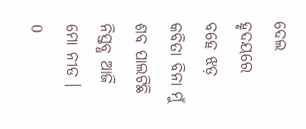ଦେଲ
ହୃଦୟରେ ବହେ ଝଡ଼
କବିତା ବିନା ମୁଁ ଶବ ପାଲଟିଛି
ନିସ୍ତବ୍ଧ ଆଜି ମୋ ନୀଡ ।
0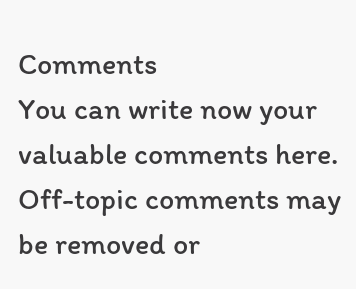Comments
You can write now your valuable comments here. Off-topic comments may be removed or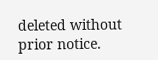deleted without prior notice.